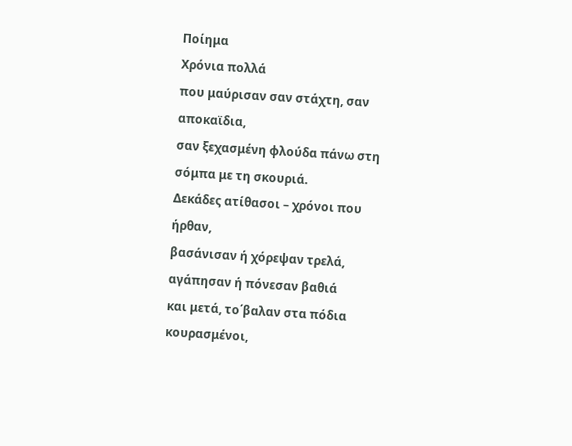Ποίημα
Χρόνια πολλά
που μαύρισαν σαν στάχτη, σαν αποκαϊδια,
σαν ξεχασμένη φλούδα πάνω στη σόμπα με τη σκουριά.
Δεκάδες ατίθασοι – χρόνοι που ήρθαν,
βασάνισαν ή χόρεψαν τρελά,
αγάπησαν ή πόνεσαν βαθιά
και μετά, το΄βαλαν στα πόδια κουρασμένοι,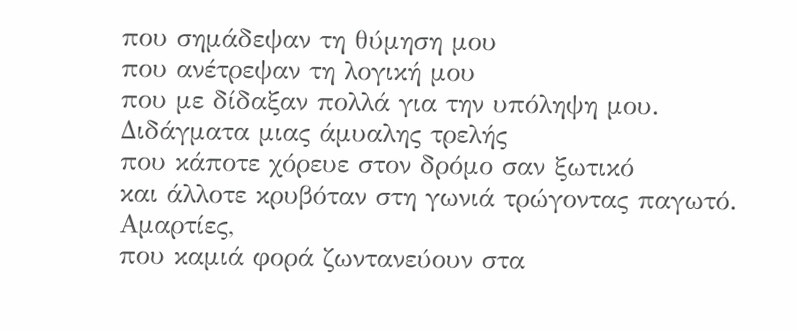που σημάδεψαν τη θύμηση μου
που ανέτρεψαν τη λογική μου
που με δίδαξαν πολλά για την υπόληψη μου.
Διδάγματα μιας άμυαλης τρελής
που κάποτε χόρευε στον δρόμο σαν ξωτικό
και άλλοτε κρυβόταν στη γωνιά τρώγοντας παγωτό.
Αμαρτίες,
που καμιά φορά ζωντανεύουν στα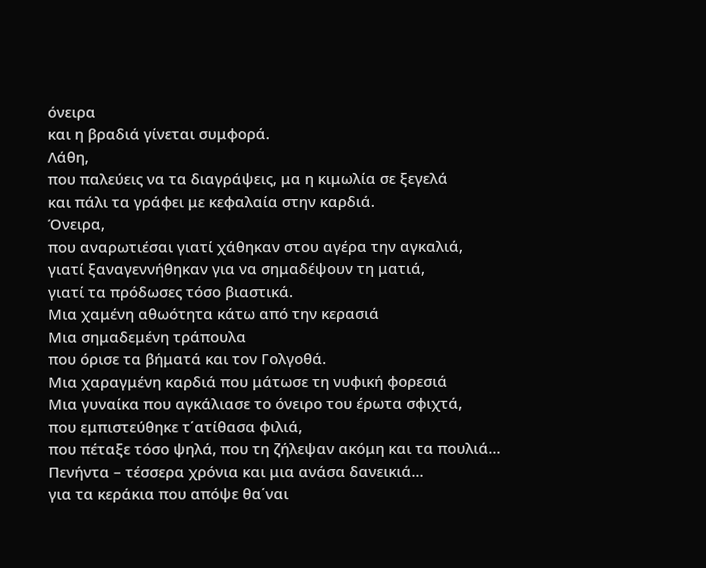όνειρα
και η βραδιά γίνεται συμφορά.
Λάθη,
που παλεύεις να τα διαγράψεις, μα η κιμωλία σε ξεγελά
και πάλι τα γράφει με κεφαλαία στην καρδιά.
Όνειρα,
που αναρωτιέσαι γιατί χάθηκαν στου αγέρα την αγκαλιά,
γιατί ξαναγεννήθηκαν για να σημαδέψουν τη ματιά,
γιατί τα πρόδωσες τόσο βιαστικά.
Μια χαμένη αθωότητα κάτω από την κερασιά
Μια σημαδεμένη τράπουλα
που όρισε τα βήματά και τον Γολγοθά.
Μια χαραγμένη καρδιά που μάτωσε τη νυφική φορεσιά
Μια γυναίκα που αγκάλιασε το όνειρο του έρωτα σφιχτά,
που εμπιστεύθηκε τ΄ατίθασα φιλιά,
που πέταξε τόσο ψηλά, που τη ζήλεψαν ακόμη και τα πουλιά…
Πενήντα – τέσσερα χρόνια και μια ανάσα δανεικιά…
για τα κεράκια που απόψε θα΄ναι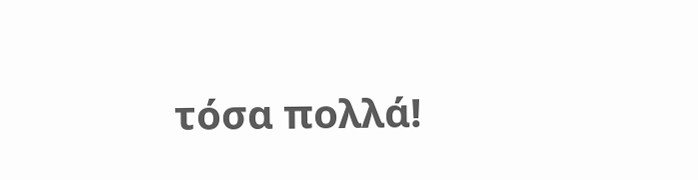τόσα πολλά!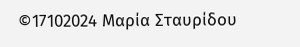©17102024 Μαρία Σταυρίδου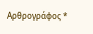Αρθρογράφος *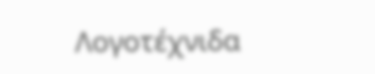Λογοτέχνιδα